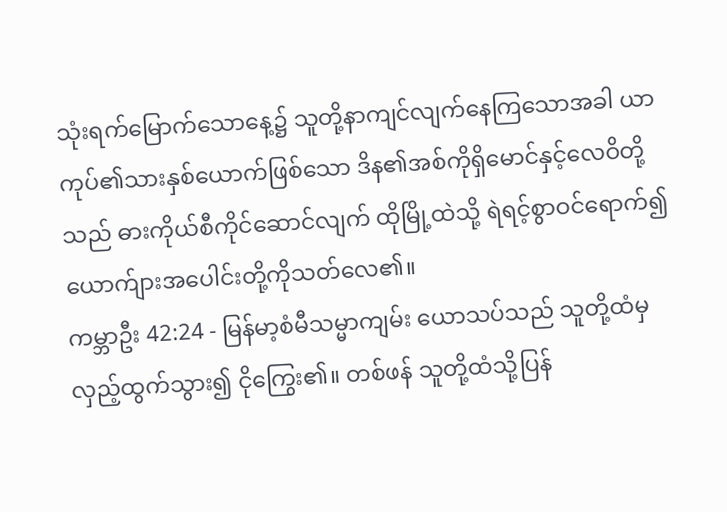သုံးရက်မြောက်သောနေ့၌ သူတို့နာကျင်လျက်နေကြသောအခါ ယာကုပ်၏သားနှစ်ယောက်ဖြစ်သော ဒိန၏အစ်ကိုရှိမောင်နှင့်လေဝိတို့သည် ဓားကိုယ်စီကိုင်ဆောင်လျက် ထိုမြို့ထဲသို့ ရဲရင့်စွာဝင်ရောက်၍ ယောက်ျားအပေါင်းတို့ကိုသတ်လေ၏။
ကမ္ဘာဦး 42:24 - မြန်မာ့စံမီသမ္မာကျမ်း ယောသပ်သည် သူတို့ထံမှလှည့်ထွက်သွား၍ ငိုကြွေး၏။ တစ်ဖန် သူတို့ထံသို့ပြန်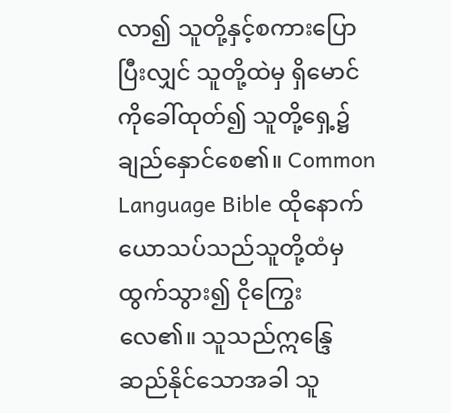လာ၍ သူတို့နှင့်စကားပြောပြီးလျှင် သူတို့ထဲမှ ရှိမောင်ကိုခေါ်ထုတ်၍ သူတို့ရှေ့၌ ချည်နှောင်စေ၏။ Common Language Bible ထိုနောက်ယောသပ်သည်သူတို့ထံမှထွက်သွား၍ ငိုကြွေးလေ၏။ သူသည်ဣန္ဒြေဆည်နိုင်သောအခါ သူ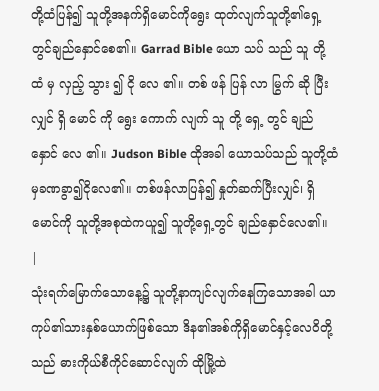တို့ထံပြန်၍ သူတို့အနက်ရှိမောင်ကိုရွေး ထုတ်လျက်သူတို့၏ရှေ့တွင်ချည်နှောင်စေ၏။ Garrad Bible ယော သပ် သည် သူ တို့ ထံ မှ လှည့် သွား ၍ ငို လေ ၏။ တစ် ဖန် ပြန် လာ မြွက် ဆို ပြီး လျှင် ရှိ မောင် ကို ရွေး ကောက် လျက် သူ တို့ ရှေ့ တွင် ချည် နှောင် လေ ၏။ Judson Bible ထိုအခါ ယောသပ်သည် သူတို့ထံမှခဏခွာ၍ငိုလေ၏။ တစ်ဖန်လာပြန်၍ နှုတ်ဆက်ပြီးလျှင်၊ ရှိမောင်ကို သူတို့အစုထဲကယူ၍ သူတို့ရှေ့တွင် ချည်နှောင်လေ၏။ |
သုံးရက်မြောက်သောနေ့၌ သူတို့နာကျင်လျက်နေကြသောအခါ ယာကုပ်၏သားနှစ်ယောက်ဖြစ်သော ဒိန၏အစ်ကိုရှိမောင်နှင့်လေဝိတို့သည် ဓားကိုယ်စီကိုင်ဆောင်လျက် ထိုမြို့ထဲ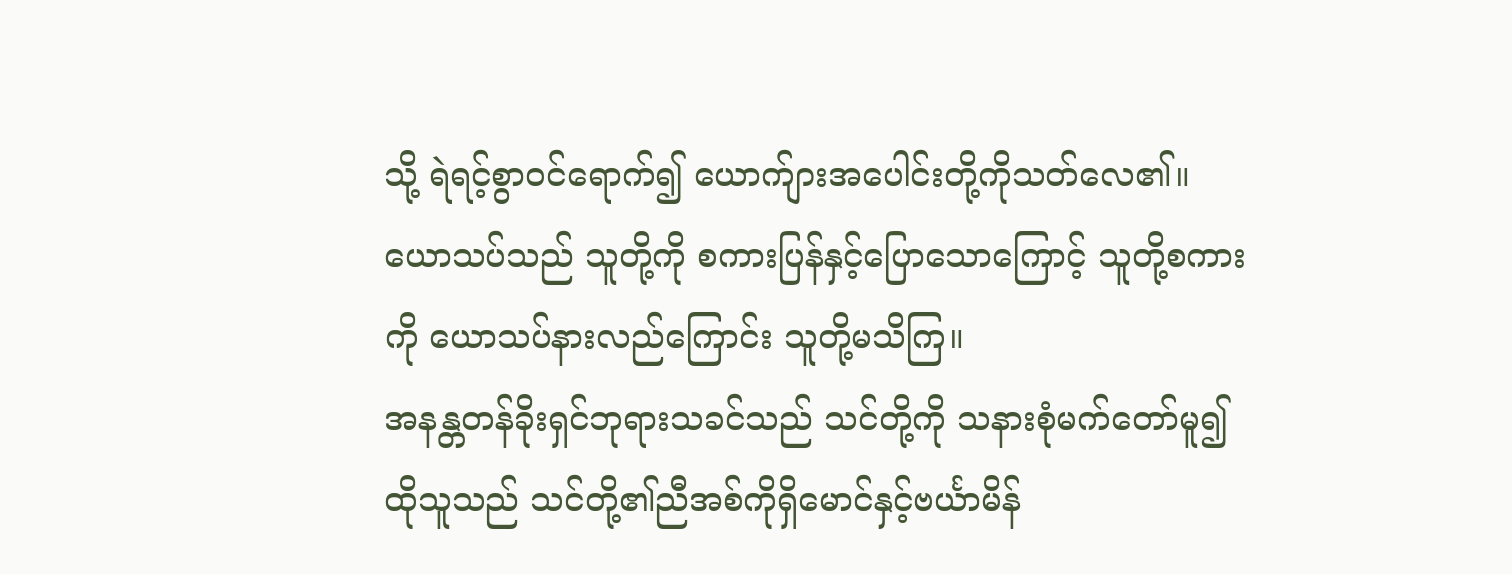သို့ ရဲရင့်စွာဝင်ရောက်၍ ယောက်ျားအပေါင်းတို့ကိုသတ်လေ၏။
ယောသပ်သည် သူတို့ကို စကားပြန်နှင့်ပြောသောကြောင့် သူတို့စကားကို ယောသပ်နားလည်ကြောင်း သူတို့မသိကြ။
အနန္တတန်ခိုးရှင်ဘုရားသခင်သည် သင်တို့ကို သနားစုံမက်တော်မူ၍ ထိုသူသည် သင်တို့၏ညီအစ်ကိုရှိမောင်နှင့်ဗင်္ယာမိန်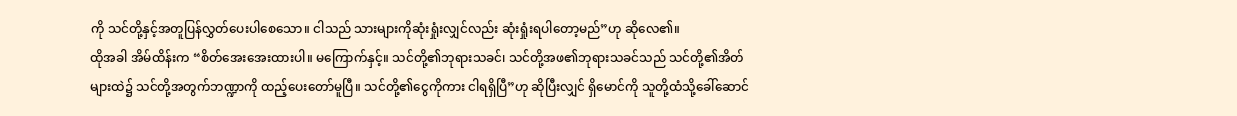ကို သင်တို့နှင့်အတူပြန်လွှတ်ပေးပါစေသော။ ငါသည် သားများကိုဆုံးရှုံးလျှင်လည်း ဆုံးရှုံးရပါတော့မည်”ဟု ဆိုလေ၏။
ထိုအခါ အိမ်ထိန်းက “စိတ်အေးအေးထားပါ။ မကြောက်နှင့်။ သင်တို့၏ဘုရားသခင်၊ သင်တို့အဖ၏ဘုရားသခင်သည် သင်တို့၏အိတ်များထဲ၌ သင်တို့အတွက်ဘဏ္ဍာကို ထည့်ပေးတော်မူပြီ။ သင်တို့၏ငွေကိုကား ငါရရှိပြီ”ဟု ဆိုပြီးလျှင် ရှိမောင်ကို သူတို့ထံသို့ခေါ်ဆောင်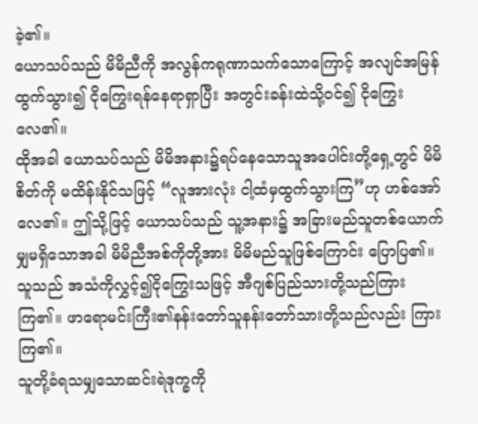ခဲ့၏။
ယောသပ်သည် မိမိညီကို အလွန်ကရုဏာသက်သောကြောင့် အလျင်အမြန်ထွက်သွား၍ ငိုကြွေးရန်နေရာရှာပြီး အတွင်းခန်းထဲသို့ဝင်၍ ငိုကြွေးလေ၏။
ထိုအခါ ယောသပ်သည် မိမိအနား၌ရပ်နေသောသူအပေါင်းတို့ရှေ့တွင် မိမိစိတ်ကို မထိန်းနိုင်သဖြင့် “လူအားလုံး ငါ့ထံမှထွက်သွားကြ”ဟု ဟစ်အော်လေ၏။ ဤသို့ဖြင့် ယောသပ်သည် သူ့အနား၌ အခြားမည်သူတစ်ယောက်မျှမရှိသောအခါ မိမိညီအစ်ကိုတို့အား မိမိမည်သူဖြစ်ကြောင်း ပြောပြ၏။
သူသည် အသံကိုလွှင့်၍ငိုကြွေးသဖြင့် အီဂျစ်ပြည်သားတို့သည်ကြားကြ၏။ ဖာရောမင်းကြီး၏နန်းတော်သူနန်းတော်သားတို့သည်လည်း ကြားကြ၏။
သူတို့ခံရသမျှသောဆင်းရဲဒုက္ခကို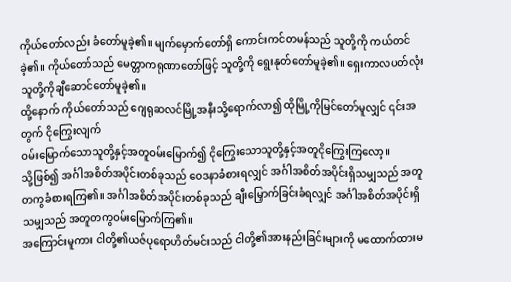ကိုယ်တော်လည်း ခံတော်မူခဲ့၏။ မျက်မှောက်တော်ရှိ ကောင်းကင်တမန်သည် သူတို့ကို ကယ်တင်ခဲ့၏။ ကိုယ်တော်သည် မေတ္တာကရုဏာတော်ဖြင့် သူတို့ကို ရွေးနုတ်တော်မူခဲ့၏။ ရှေးကာလပတ်လုံး သူတို့ကိုချီဆောင်တော်မူခဲ့၏။
ထို့နောက် ကိုယ်တော်သည် ဂျေရုဆလင်မြို့အနီးသို့ရောက်လာ၍ ထိုမြို့ကိုမြင်တော်မူလျှင် ၎င်းအတွက် ငိုကြွေးလျက်
ဝမ်းမြောက်သောသူတို့နှင့်အတူဝမ်းမြောက်၍ ငိုကြွေးသောသူတို့နှင့်အတူငိုကြွေးကြလော့။
သို့ဖြစ်၍ အင်္ဂါအစိတ်အပိုင်းတစ်ခုသည် ဝေဒနာခံစားရလျှင် အင်္ဂါအစိတ်အပိုင်းရှိသမျှသည် အတူတကွခံစားရကြ၏။ အင်္ဂါအစိတ်အပိုင်းတစ်ခုသည် ချီးမြှောက်ခြင်းခံရလျှင် အင်္ဂါအစိတ်အပိုင်းရှိသမျှသည် အတူတကွဝမ်းမြောက်ကြ၏။
အကြောင်းမူကား ငါတို့၏ယဇ်ပုရောဟိတ်မင်းသည် ငါတို့၏အားနည်းခြင်းများကို မထောက်ထားမ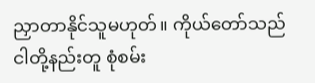ညှာတာနိုင်သူမဟုတ်။ ကိုယ်တော်သည် ငါတို့နည်းတူ စုံစမ်း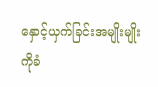နှောင့်ယှက်ခြင်းအမျိုးမျိုးကိုခံ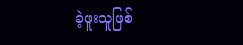ခဲ့ဖူးသူဖြစ်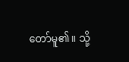တော်မူ၏။ သို့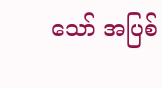သော် အပြစ်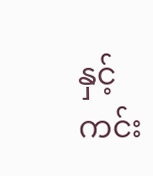နှင့်ကင်း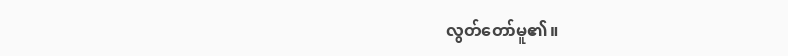လွတ်တော်မူ၏။